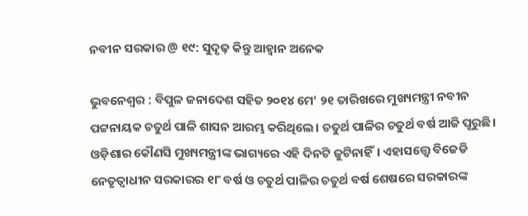ନବୀନ ସରକାର @ ୧୯: ସୁଦୃଢ଼ କିନ୍ତୁ ଆହ୍ଵାନ ଅନେକ

ଭୁବନେଶ୍ୱର : ବିପୁଳ ଜନାଦେଶ ସହିତ ୨୦୧୪ ମେ’ ୨୧ ତାରିଖରେ ମୁଖ୍ୟମନ୍ତ୍ରୀ ନବୀନ ପଟ୍ଟନାୟକ ଚତୁର୍ଥ ପାଳି ଶାସନ ଆରମ୍ଭ କରିଥିଲେ। ଚତୁର୍ଥ ପାଳିର ଚତୁର୍ଥ ବର୍ଷ ଆଜି ପୂରୁଛି। ଓଡ଼ିଶାର କୌଣସି ମୁଖ୍ୟମନ୍ତ୍ରୀଙ୍କ ଭାଗ୍ୟରେ ଏହି ଦିନଟି ଜୁଟିନାହିଁ। ଏହାସତ୍ତ୍ୱେ ବିଜେଡି ନେତୃତ୍ୱାଧୀନ ସରକାରର ୧୮ ବର୍ଷ ଓ ଚତୁର୍ଥ ପାଳିର ଚତୁର୍ଥ ବର୍ଷ ଶେଷରେ ସରକାରଙ୍କ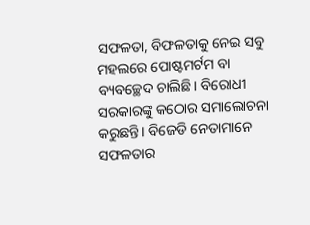ସଫଳତା, ବିଫଳତାକୁ ନେଇ ସବୁ ମହଲରେ ପୋଷ୍ଟମର୍ଟମ ବା ବ୍ୟବଚ୍ଛେଦ ଚାଲିଛି। ବିରୋଧୀ ସରକାରଙ୍କୁ କଠୋର ସମାଲୋଚନା କରୁଛନ୍ତି। ବିଜେଡି ନେତାମାନେ ସଫଳତାର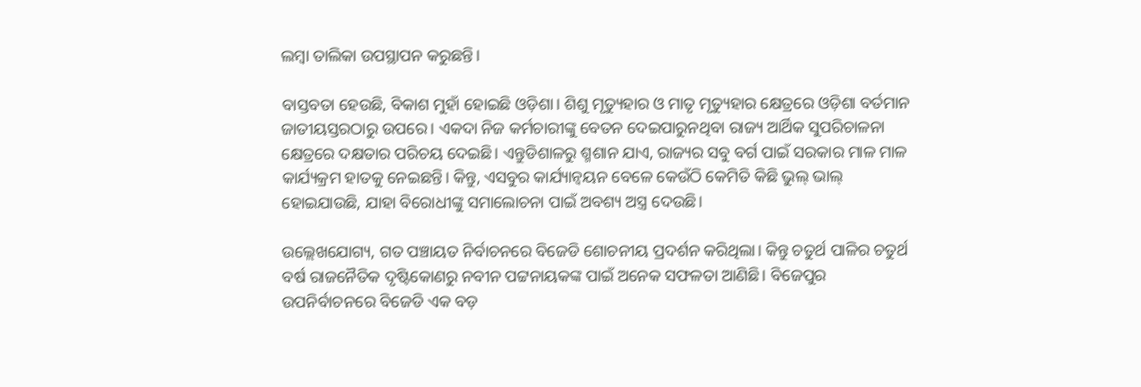ଲମ୍ବା ତାଲିକା ଉପସ୍ଥାପନ କରୁଛନ୍ତି।

ବାସ୍ତବତା ହେଉଛି, ବିକାଶ ମୁହାଁ ହୋଇଛି ଓଡ଼ିଶା। ଶିଶୁ ମୃତ୍ୟୁହାର ଓ ମାତୃ ମୃତ୍ୟୁହାର କ୍ଷେତ୍ରରେ ଓଡ଼ିଶା ବର୍ତମାନ ଜାତୀୟସ୍ତରଠାରୁ ଉପରେ। ଏକଦା ନିଜ କର୍ମଚାରୀଙ୍କୁ ବେତନ ଦେଇପାରୁନଥିବା ରାଜ୍ୟ ଆର୍ଥିକ ସୁପରିଚାଳନା କ୍ଷେତ୍ରରେ ଦକ୍ଷତାର ପରିଚୟ ଦେଇଛି। ଏନ୍ତୁଡିଶାଳରୁ ଶ୍ମଶାନ ଯାଏ, ରାଜ୍ୟର ସବୁ ବର୍ଗ ପାଇଁ ସରକାର ମାଳ ମାଳ କାର୍ଯ୍ୟକ୍ରମ ହାତକୁ ନେଇଛନ୍ତି। କିନ୍ତୁ, ଏସବୁର କାର୍ଯ୍ୟାନ୍ଵୟନ ବେଳେ କେଉଁଠି କେମିତି କିଛି ଭୁଲ୍‌ ଭାଲ୍‌ ହୋଇଯାଉଛି, ଯାହା ବିରୋଧୀଙ୍କୁ ସମାଲୋଚନା ପାଇଁ ଅବଶ୍ୟ ଅସ୍ତ୍ର ଦେଉଛି।

ଉଲ୍ଲେଖଯୋଗ୍ୟ, ଗତ ପଞ୍ଚାୟତ ନିର୍ବାଚନରେ ବିଜେଡି ଶୋଚନୀୟ ପ୍ରଦର୍ଶନ କରିଥିଲା। କିନ୍ତୁ ଚତୁର୍ଥ ପାଳିର ଚତୁର୍ଥ ବର୍ଷ ରାଜନୈତିକ ଦୃଷ୍ଟିକୋଣରୁ ନବୀନ ପଟ୍ଟନାୟକଙ୍କ ପାଇଁ ଅନେକ ସଫଳତା ଆଣିଛି। ବିଜେପୁର ଉପନିର୍ବାଚନରେ ବିଜେଡି ଏକ ବଡ଼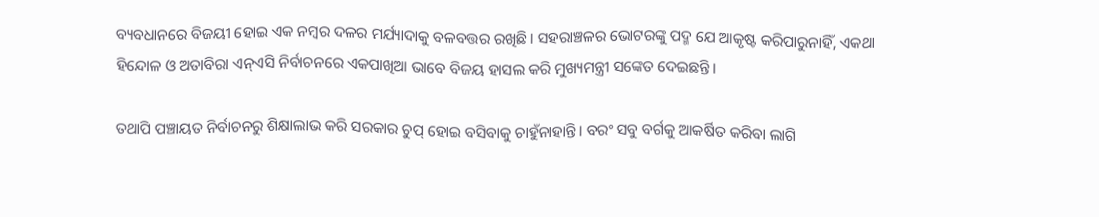ବ୍ୟବଧାନରେ ବିଜୟୀ ହୋଇ ଏକ ନମ୍ବର ଦଳର ମର୍ଯ୍ୟାଦାକୁ ବଳବତ୍ତର ରଖିଛି। ସହରାଞ୍ଚଳର ଭୋଟରଙ୍କୁ ପଦ୍ମ ଯେ ଆକୃଷ୍ଟ କରିପାରୁନାହିଁ, ଏକଥା ହିନ୍ଦୋଳ ଓ ଅତାବିରା ଏନ୍‌ଏସି ନିର୍ବାଚନରେ ଏକପାଖିଆ ଭାବେ ବିଜୟ ହାସଲ କରି ମୁଖ୍ୟମନ୍ତ୍ରୀ ସଙ୍କେତ ଦେଇଛନ୍ତି।

ତଥାପି ପଞ୍ଚାୟତ ନିର୍ବାଚନରୁ ଶିକ୍ଷାଲାଭ କରି ସରକାର ଚୁପ୍‌ ହୋଇ ବସିବାକୁ ଚାହୁଁନାହାନ୍ତି। ବରଂ ସବୁ ବର୍ଗକୁ ଆକର୍ଷିତ କରିବା ଲାଗି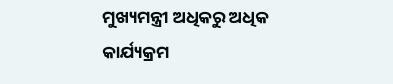ମୁଖ୍ୟମନ୍ତ୍ରୀ ଅଧିକରୁ ଅଧିକ କାର୍ଯ୍ୟକ୍ରମ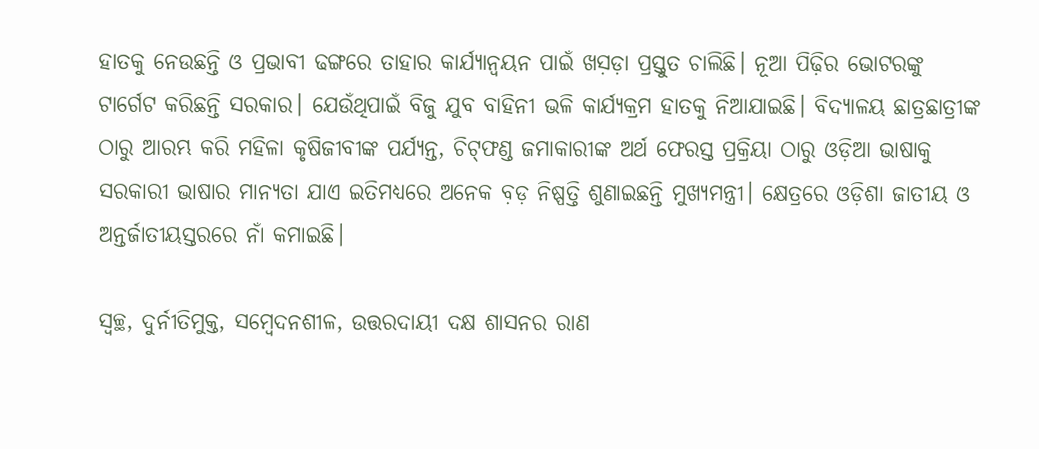ହାତକୁ ନେଉଛନ୍ତି ଓ ପ୍ରଭାବୀ ଢଙ୍ଗରେ ତାହାର କାର୍ଯ୍ୟାନ୍ଵୟନ ପାଇଁ ଖସ଼ଡ଼ା ପ୍ରସ୍ତୁତ ଚାଲିଛି। ନୂଆ ପିଢ଼ିର ଭୋଟରଙ୍କୁ ଟାର୍ଗେଟ କରିଛନ୍ତି ସରକାର। ଯେଉଁଥିପାଇଁ ବିଜୁ ଯୁବ ବାହିନୀ ଭଳି କାର୍ଯ୍ୟକ୍ରମ ହାତକୁ ନିଆଯାଇଛି। ବିଦ୍ୟାଳୟ ଛାତ୍ରଛାତ୍ରୀଙ୍କ ଠାରୁ ଆରମ୍ଭ କରି ମହିଳା କୃଷିଜୀବୀଙ୍କ ପର୍ଯ୍ୟନ୍ତ, ଚିଟ୍‌ଫଣ୍ଡ ଜମାକାରୀଙ୍କ ଅର୍ଥ ଫେରସ୍ତ ପ୍ରକ୍ରିୟା ଠାରୁ ଓଡ଼ିଆ ଭାଷାକୁ ସରକାରୀ ଭାଷାର ମାନ୍ୟତା ଯାଏ ଇତିମଧ୍ୟରେ ଅନେକ ବ଼ଡ଼ ନିଷ୍ପତ୍ତି ଶୁଣାଇଛନ୍ତି ମୁଖ୍ୟମନ୍ତ୍ରୀ। କ୍ଷେତ୍ରରେ ଓଡ଼ିଶା ଜାତୀୟ ଓ ଅନ୍ତର୍ଜାତୀୟସ୍ତରରେ ନାଁ କମାଇଛି।

ସ୍ୱଚ୍ଛ, ଦୁର୍ନୀତିମୁକ୍ତ, ସମ୍ବେଦନଶୀଳ, ଉତ୍ତରଦାୟୀ ଦକ୍ଷ ଶାସନର ରାଣ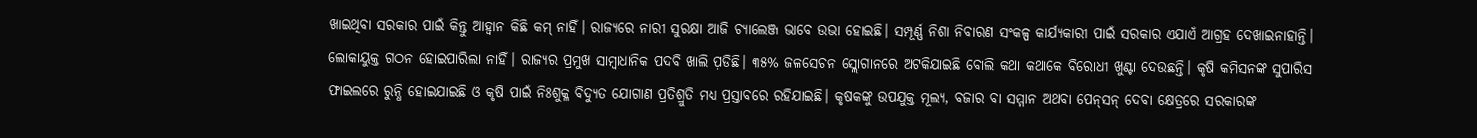ଖାଇଥିବା ସରକାର ପାଇଁ କିନ୍ତୁ ଆହ୍ଵାନ କିଛି କମ୍‌ ନାହିଁ। ରାଜ୍ୟରେ ନାରୀ ସୁରକ୍ଷା ଆଜି ଚ୍ୟାଲେଞ୍ଜ ଭାବେ ଉଭା ହୋଇଛି। ସମ୍ପୂର୍ଣ୍ଣ ନିଶା ନିବାରଣ ସଂକଳ୍ପ କାର୍ଯ୍ୟକାରୀ ପାଇଁ ସରକାର ଏଯାଏଁ ଆଗ୍ରହ ଦେଖାଇନାହାନ୍ତି। ଲୋକାୟୁକ୍ତ ଗଠନ ହୋଇପାରିଲା ନାହିଁ। ରାଜ୍ୟର ପ୍ରମୁଖ ସାମ୍ବାଧାନିକ ପଦବି ଖାଲି ପ଼ଡିଛି। ୩୫% ଜଳସେଚନ ସ୍ଲୋଗାନରେ ଅଟକିଯାଇଛି ବୋଲି କଥା କଥାକେ ବିରୋଧୀ ଖୁଣ୍ଟା ଦେଉଛନ୍ତି। କୃଷି କମିସନଙ୍କ ସୁପାରିସ ଫାଇଲରେ ରୁନ୍ଧି ହୋଇଯାଇଛି ଓ କୃଷି ପାଇଁ ନିଃଶୁକ୍ଳ ବିଦ୍ୟୁତ ଯୋଗାଣ ପ୍ରତିଶ୍ରୁତି ମଧ୍ୟ ପ୍ରସ୍ତାବରେ ରହିଯାଇଛି। କୃଷକଙ୍କୁ ଉପଯୁକ୍ତ ମୂଲ୍ୟ, ବଜାର ବା ସମ୍ମାନ ଅଥବା ପେନ୍‌ସନ୍‌ ଦେବା କ୍ଷେତ୍ରରେ ସରକାରଙ୍କ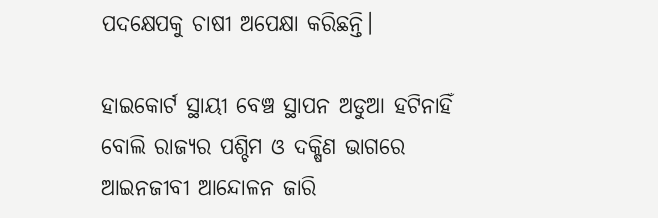ପଦକ୍ଷେପକୁ ଚାଷୀ ଅପେକ୍ଷା କରିଛନ୍ତି।

ହାଇକୋର୍ଟ ସ୍ଥାୟୀ ବେଞ୍ଚ ସ୍ଥାପନ ଅଡୁଆ ହଟିନାହିଁ ବୋଲି ରାଜ୍ୟର ପଶ୍ଚିମ ଓ ଦକ୍ଷିଣ ଭାଗରେ ଆଇନଜୀବୀ ଆନ୍ଦୋଳନ ଜାରି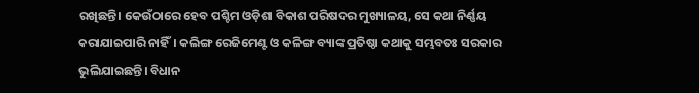ରଖିଛନ୍ତି। କେଉଁଠାରେ ହେବ ପଶ୍ଚିମ ଓଡ଼ିଶା ବିକାଶ ପରିଷଦର ମୁଖ୍ୟାଳୟ, ସେ କଥା ନିର୍ଣ୍ଣୟ କରାଯାଇପାରି ନାହିଁ। କଲିଙ୍ଗ ରେଜିମେଣ୍ଟ ଓ କଳିଙ୍ଗ ବ୍ୟାଙ୍କ ପ୍ରତିଷ୍ଠା କଥାକୁ ସମ୍ଭବତଃ ସରକାର ଭୁଲିଯାଇଛନ୍ତି। ବିଧାନ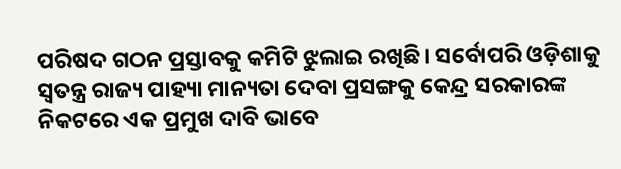ପରିଷଦ ଗଠନ ପ୍ରସ୍ତାବକୁ କମିଟି ଝୁଲାଇ ରଖିଛି। ସର୍ବୋପରି ଓଡ଼ିଶାକୁ ସ୍ୱତନ୍ତ୍ର ରାଜ୍ୟ ପାହ୍ୟା ମାନ୍ୟତା ଦେବା ପ୍ରସଙ୍ଗକୁ କେନ୍ଦ୍ର ସରକାରଙ୍କ ନିକଟରେ ଏକ ପ୍ରମୁଖ ଦାବି ଭାବେ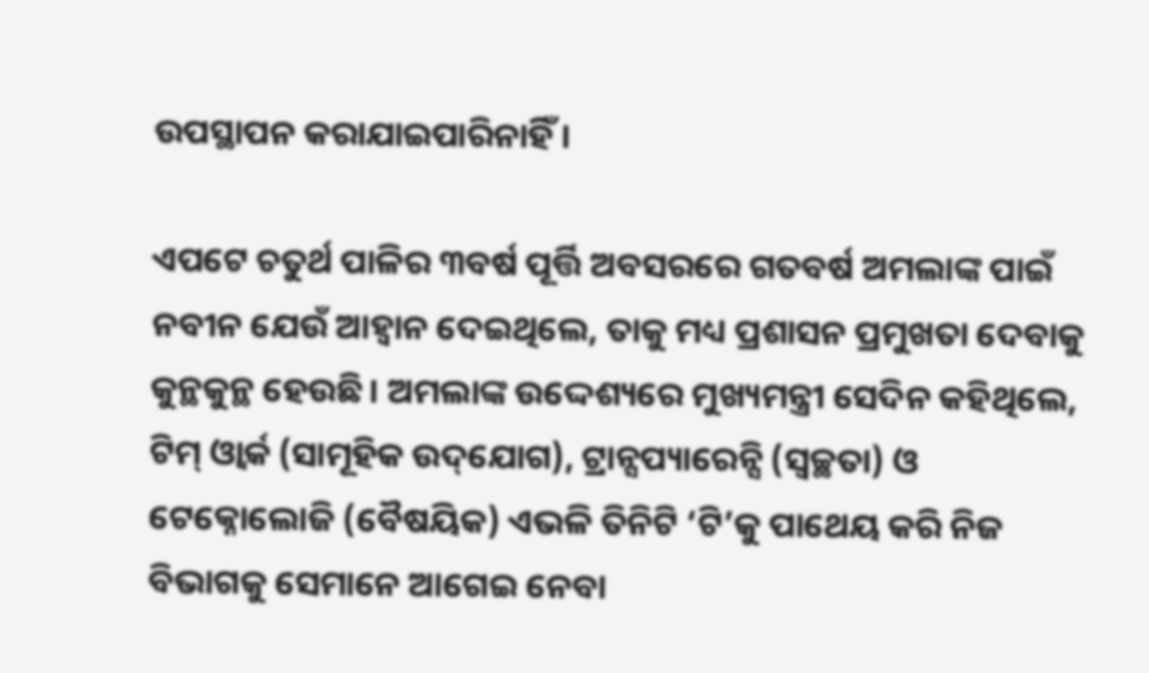ଉପସ୍ଥାପନ କରାଯାଇପାରିନାହିଁ।

ଏପଟେ ଚତୁର୍ଥ ପାଳିର ୩ବର୍ଷ ପୂର୍ତ୍ତି ଅବସରରେ ଗତବର୍ଷ ଅମଲାଙ୍କ ପାଇଁ ନବୀନ ଯେଉଁ ଆହ୍ଵାନ ଦେଇଥିଲେ, ତାକୁ ମଧ୍ୟ ପ୍ରଶାସନ ପ୍ରମୁଖତା ଦେବାକୁ କୁନ୍ଥକୁନ୍ଥ ହେଉଛି। ଅମଲାଙ୍କ ଉଦ୍ଦେଶ୍ୟରେ ମୁଖ୍ୟମନ୍ତ୍ରୀ ସେଦିନ କହିଥିଲେ, ଟିମ୍‌ ଓ୍ଵାର୍କ (ସାମୂହିକ ଉଦ୍‌ଯୋଗ), ଟ୍ରାନ୍ସପ୍ୟାରେନ୍ସି (ସ୍ୱଚ୍ଛତା) ଓ ଟେକ୍ନୋଲୋଜି (ବୈଷୟିକ) ଏଭଳି ତିନିଟି ‘ଟି’କୁ ପାଥେୟ କରି ନିଜ ବିଭାଗକୁ ସେମାନେ ଆଗେଇ ନେବା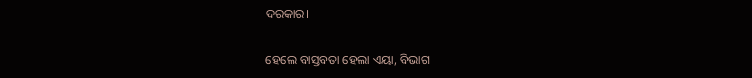ଦରକାର।

ହେଲେ ବାସ୍ତବତା ହେଲା ଏୟା, ବିଭାଗ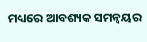ମଧ୍ୟରେ ଆବଶ୍ୟକ ସମନ୍ଵୟର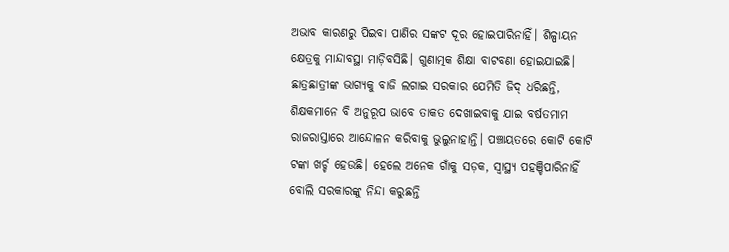ଅଭାବ କାରଣରୁ ପିଇବା ପାଣିର ସଙ୍କଟ ଦୂର ହୋଇପାରିନାହିଁ। ଶିଳ୍ପାୟନ କ୍ଷେତ୍ରକୁ ମାନ୍ଦାବସ୍ଥା ମାଡ଼ିବସିଛି। ଗୁଣାତ୍ମକ ଶିକ୍ଷା ବାଟବଣା ହୋଇଯାଇଛି। ଛାତ୍ରଛାତ୍ରୀଙ୍କ ଭାଗ୍ୟକୁ ବାଜି ଲଗାଇ ସରକାର ଯେମିତି ଜିଦ୍‌ ଧରିଛନ୍ତି, ଶିକ୍ଷକମାନେ ବି ଅନୁରୂପ ଭାବେ ତାକତ ଦେଖାଇବାକୁ ଯାଇ ବର୍ଷତମାମ ରାଜରାସ୍ତାରେ ଆନ୍ଦୋଳନ କରିବାକୁ ଭୁଲୁନାହାନ୍ତି। ପଞ୍ଚାୟତରେ କୋଟି କୋଟି ଟଙ୍କା ଖର୍ଚ୍ଚ ହେଉଛି। ହେଲେ ଅନେକ ଗାଁକୁ ସଡ଼କ, ସ୍ୱାସ୍ଥ୍ୟ ପହଞ୍ଚିପାରିନାହିଁ ବୋଲି ସରକାରଙ୍କୁ ନିନ୍ଦା କରୁଛନ୍ତି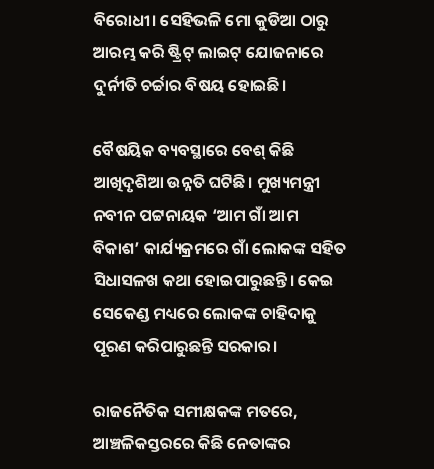ବିରୋଧୀ। ସେହିଭଳି ମୋ କୁଡିଆ ଠାରୁ ଆରମ୍ଭ କରି ଷ୍ଟ୍ରିଟ୍‌ ଲାଇଟ୍‌ ଯୋଜନାରେ ଦୁର୍ନୀତି ଚର୍ଚ୍ଚାର ବିଷୟ ହୋଇଛି।

ବୈଷୟିକ ବ୍ୟବସ୍ଥାରେ ବେଶ୍‌ କିଛି ଆଖିଦୃଶିଆ ଉନ୍ନତି ଘଟିଛି। ମୁଖ୍ୟମନ୍ତ୍ରୀ ନବୀନ ପଟ୍ଟନାୟକ ‘ଆମ ଗାଁ ଆମ ବିକାଶ’ କାର୍ଯ୍ୟକ୍ରମରେ ଗାଁ ଲୋକଙ୍କ ସହିତ ସିଧାସଳଖ କଥା ହୋଇପାରୁଛନ୍ତି। କେଇ ସେକେଣ୍ଡ ମଧ୍ୟରେ ଲୋକଙ୍କ ଚାହିଦାକୁ ପୂରଣ କରିପାରୁଛନ୍ତି ସରକାର।

ରାଜନୈତିକ ସମୀକ୍ଷକଙ୍କ ମତରେ, ଆଞ୍ଚଳିକସ୍ତରରେ କିଛି ନେତାଙ୍କର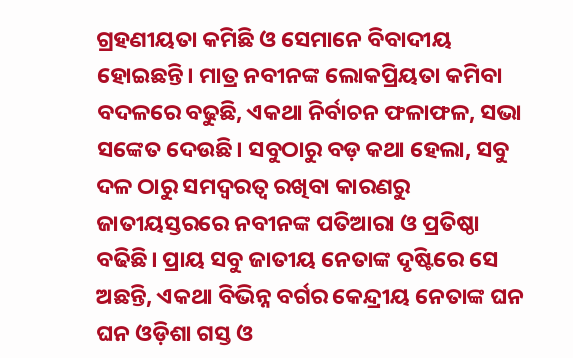ଗ୍ରହଣୀୟତା କମିଛି ଓ ସେମାନେ ବିବାଦୀୟ ହୋଇଛନ୍ତି। ମାତ୍ର ନବୀନଙ୍କ ଲୋକପ୍ରିୟତା କମିବା ବଦଳରେ ବଢୁଛି, ଏକଥା ନିର୍ବାଚନ ଫଳାଫଳ, ସଭା ସଙ୍କେତ ଦେଉଛି। ସବୁଠାରୁ ବଡ଼ କଥା ହେଲା, ସବୁ ଦଳ ଠାରୁ ସମଦ୍ୱରତ୍ୱ ରଖିବା କାରଣରୁ ଜାତୀୟସ୍ତରରେ ନବୀନଙ୍କ ପତିଆରା ଓ ପ୍ରତିଷ୍ଠା ବଢିଛି। ପ୍ରାୟ ସବୁ ଜାତୀୟ ନେତାଙ୍କ ଦୃଷ୍ଟିରେ ସେ ଅଛନ୍ତି, ଏକଥା ବିଭିନ୍ନ ବର୍ଗର କେନ୍ଦ୍ରୀୟ ନେତାଙ୍କ ଘନ ଘନ ଓଡ଼ିଶା ଗସ୍ତ ଓ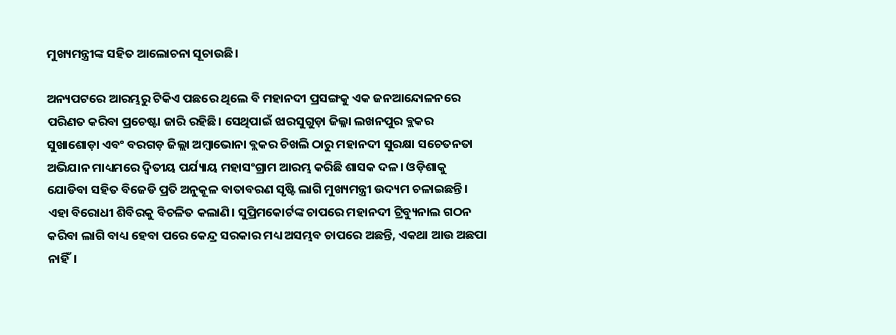ମୁଖ୍ୟମନ୍ତ୍ରୀଙ୍କ ସହିତ ଆଲୋଚନା ସୂଚାଉଛି।

ଅନ୍ୟପଟରେ ଆରମ୍ଭରୁ ଟିକିଏ ପଛରେ ଥିଲେ ବି ମହାନଦୀ ପ୍ରସଙ୍ଗକୁ ଏକ ଜନଆନ୍ଦୋଳନରେ ପରିଣତ କରିବା ପ୍ରଚେଷ୍ଟା ଜାରି ରହିଛି। ସେଥିପାଇଁ ଝାରସୁଗୁଡ଼ା ଜିଲ୍ଳା ଲଖନପୁର ବ୍ଲକର ସୁଖାଶୋଡ଼ା ଏବଂ ବରଗଡ଼ ଜିଲ୍ଲା ଅମ୍ବାଭୋନା ବ୍ଲକର ଚିଖଲି ଠାରୁ ମହାନଦୀ ସୁରକ୍ଷା ସଚେତନତା ଅଭିଯାନ ମାଧ୍ୟମରେ ଦ୍ୱିତୀୟ ପର୍ଯ୍ୟାୟ ମହାସଂଗ୍ରାମ ଆରମ୍ଭ କରିଛି ଶାସକ ଦଳ। ଓଡ଼ିଶାକୁ ଯୋଡିବା ସହିତ ବିଜେଡି ପ୍ରତି ଅନୁକୂଳ ବାତାବରଣ ସୃଷ୍ଟି ଲାଗି ମୁଖ୍ୟମନ୍ତ୍ରୀ ଉଦ୍ୟମ ଚଳାଇଛନ୍ତି। ଏହା ବିରୋଧୀ ଶିବିରକୁ ବିଚଳିତ କଲାଣି। ସୁପ୍ରିମକୋର୍ଟଙ୍କ ଚାପରେ ମହାନଦୀ ଟ୍ରିବ୍ୟୁନାଲ ଗଠନ କରିବା ଲାଗି ବାଧ୍ୟ ହେବା ପରେ କେନ୍ଦ୍ର ସରକାର ମଧ୍ୟ ଅସମ୍ଭବ ଚାପରେ ଅଛନ୍ତି, ଏକଥା ଆଉ ଅଛପା ନାହିଁ।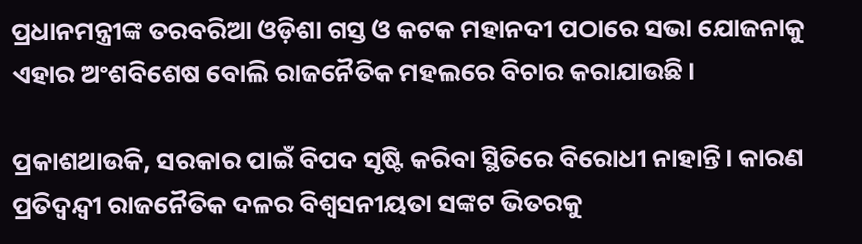ପ୍ରଧାନମନ୍ତ୍ରୀଙ୍କ ତରବରିଆ ଓଡ଼ିଶା ଗସ୍ତ ଓ କଟକ ମହାନଦୀ ପଠାରେ ସଭା ଯୋଜନାକୁ ଏହାର ଅଂଶବିଶେଷ ବୋଲି ରାଜନୈତିକ ମହଲରେ ବିଚାର କରାଯାଉଛି।

ପ୍ରକାଶଥାଉକି, ସରକାର ପାଇଁ ବିପଦ ସୃଷ୍ଟି କରିବା ସ୍ଥିତିରେ ବିରୋଧୀ ନାହାନ୍ତି। କାରଣ ପ୍ରତିଦ୍ୱନ୍ଦ୍ୱୀ ରାଜନୈତିକ ଦଳର ବିଶ୍ୱସନୀୟତା ସଙ୍କଟ ଭିତରକୁ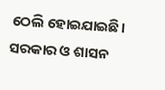ଠେଲି ହୋଇଯାଇଛି। ସରକାର ଓ ଶାସନ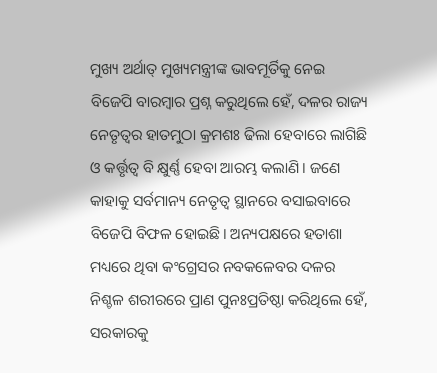ମୁଖ୍ୟ ଅର୍ଥାତ୍‌ ମୁଖ୍ୟମନ୍ତ୍ରୀଙ୍କ ଭାବମୂର୍ତିକୁ ନେଇ ବିଜେପି ବାରମ୍ବାର ପ୍ରଶ୍ନ କରୁଥିଲେ ହେଁ, ଦଳର ରାଜ୍ୟ ନେତୃତ୍ୱର ହାତମୁଠା କ୍ରମଶଃ ଢିଲା ହେବାରେ ଲାଗିଛି ଓ କର୍ତ୍ତୃତ୍ୱ ବି କ୍ଷୁର୍ଣ୍ଣ ହେବା ଆରମ୍ଭ କଲାଣି। ଜଣେ କାହାକୁ ସର୍ବମାନ୍ୟ ନେତୃତ୍ୱ ସ୍ଥାନରେ ବସାଇବାରେ ବିଜେପି ବିଫଳ ହୋଇଛି। ଅନ୍ୟପକ୍ଷରେ ହତାଶା ମଧ୍ୟରେ ଥିବା କଂଗ୍ରେସର ନବକଳେବର ଦଳର ନିଶ୍ଚଳ ଶରୀରରେ ପ୍ରାଣ ପୁନଃପ୍ରତିଷ୍ଠା କରିଥିଲେ ହେଁ, ସରକାରକୁ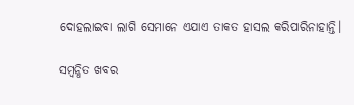ଦୋହଲାଇବା ଲାଗି ସେମାନେ ଏଯାଏ ତାକତ ହାସଲ କରିପାରିନାହାନ୍ତି।

ସମ୍ବନ୍ଧିତ ଖବର